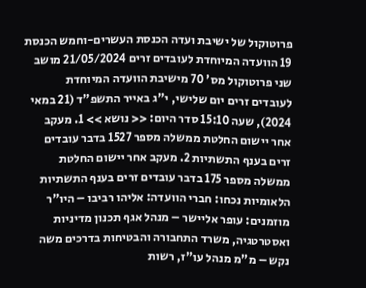פרוטוקול של ישיבת ועדה הכנסת העשרים-וחמש הכנסת 19 הוועדה המיוחדת לעובדים זרים 21/05/2024 מושב שני פרוטוקול מס' 70 מישיבת הוועדה המיוחדת לעובדים זרים יום שלישי, י"ג באייר התשפ"ד (21 במאי 2024), שעה 15:10 סדר היום: << נושא >> 1. מעקב אחר יישום החלטת ממשלה מספר 1527 בדבר עובדים זרים בענף התשתיות 2. מעקב אחר יישום החלטת ממשלה מספר 175 בדבר עובדים זרים בענף התשתיות הלאומיות נכחו: חברי הוועדה: אליהו רביבו – היו"ר מוזמנים: עופר אליישר – מנהל אגף תכנון מדיניות ואסטרטגיה, משרד התחבורה והבטיחות בדרכים משה נקש – מ"מ מנהל עו"ז, רשות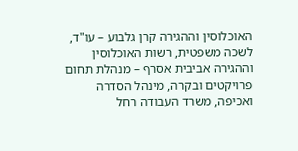האוכלוסין וההגירה קרן גלבוע – עו"ד, לשכה משפטית, רשות האוכלוסין וההגירה אביבית אסרף – מנהלת תחום פרויקטים ובקרה, מינהל הסדרה ואכיפה, משרד העבודה רחל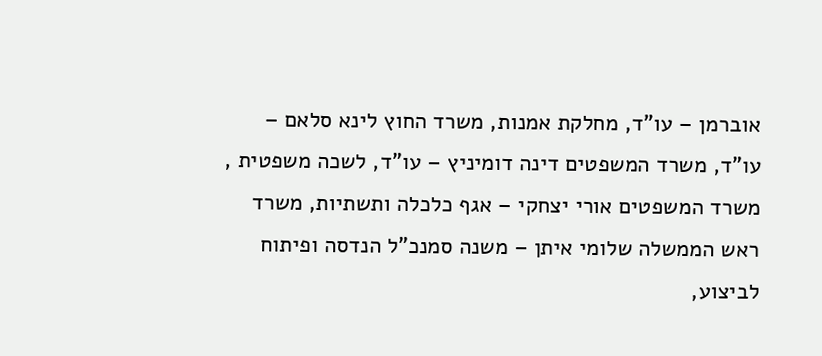אוברמן – עו"ד, מחלקת אמנות, משרד החוץ לינא סלאם – עו"ד, משרד המשפטים דינה דומיניץ – עו"ד, לשכה משפטית , משרד המשפטים אורי יצחקי – אגף כלכלה ותשתיות, משרד ראש הממשלה שלומי איתן – משנה סמנכ"ל הנדסה ופיתוח לביצוע,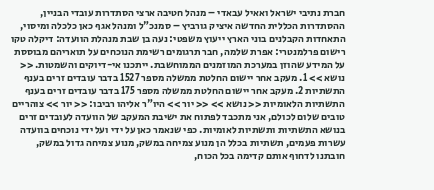חברת נתיבי ישראל ואאיל עבאדי – מנהל חטיבה ארצי הסתדרות עובדי הבניין, ההסתדרות הכללית החדשה איציק גורביץ – סמנכ"ל ומנהל אגף כאן כלכלה ומיסוי, התאחדות הקבלנים בוני הארץ ייעוץ משפטי: נעה בן שבת מנהלת הוועדה: דיקלה טקו רישום פרלמנטרי: אפרת שלמה, חבר תרגומים רשימת הנוכחים על תואריהם מבוססת על המידע שהוזן במערכת המוזמנים הממוחשבת. ייתכנו אי-דיוקים והשמטות. << נושא >> 1. מעקב אחר יישום החלטת ממשלה מספר 1527 בדבר עובדים זרים בענף התשתיות 2. מעקב אחר יישום החלטת ממשלה מספר 175 בדבר עובדים זרים בענף התשתיות הלאומיות << נושא >> << יור >> היו"ר אליהו רביבו: << יור >> צוהריים טובים שלום לכולם, אני מתכבד לפתוח את ישיבת המעקב של הוועדה לעובדים זרים בנושא התשתיות ותשתיות לאומיות. כפי שנאמר כאן על ידי ועל ידי נוכחים בוועדה עשרות פעמים, תשתיות בכלל הן מנוע צמיחה במשק, מנוע צמיחה גדול במשק, חובתנו לדחוף אותם קדימה בכל הכוח,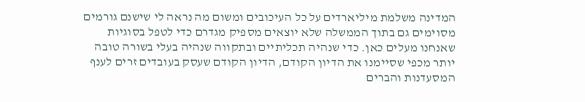המדינה משלמת מיליארדים על כל העיכובים ומשום מה נראה לי שישנם גורמים מסוימים גם בתוך הממשלה שלא יוצאים מספיק מגדרם כדי לטפל בסוגיות שאנחנו מעלים כאן. כדי שנהיה תכליתיים ובתקווה שנהיה בעלי בשורה טובה יותר מכפי שסיימנו את הדיון הקודם, הדיון הקודם שעסק בעובדים זרים לענף המסעדנות והברים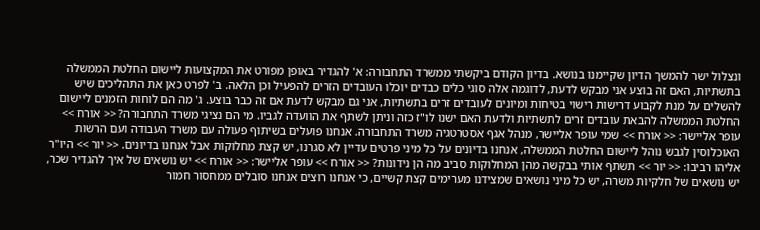ונצלול ישר להמשך הדיון שקיימנו בנושא. בדיון הקודם ביקשתי ממשרד התחבורה: א' להגדיר באופן מפורט את המקצועות ליישום החלטת הממשלה בתשתיות, האם זה בוצע אני מבקש לדעת, לדוגמה אלה סוגי כלים כבדים יוכלו העובדים הזרים להפעיל וכן הלאה. ב' לפרט כאן את התהליכים שיש להשלים על מנת לקבוע דרישות רישוי בטיחות ומיונים לעובדים זרים בתשתיות, אני גם מבקש לדעת אם זה כבר בוצע. ג' מה הם לוחות הזמנים ליישום החלטת הממשלה להבאת עובדים זרים לתשתיות ולדעת האם ישנו לו"ז כזה וניתן לשתף את הוועדה לגביו. מי הם נציגי משרד התחבורה? << אורח >> עופר אליישר: << אורח >> שמי עופר אליישר, מנהל אגף אסטרטגיה משרד התחבורה. אנחנו פועלים בשיתוף פעולה עם משרד העבודה ועם הרשות האוכלוסין לגבש נוהל ליישום החלטת הממשלה, אנחנו בדיונים על כל מיני פרטים עדיין לא סגרנו, יש קצת מחלוקות אבל אנחנו בדיונים. << יור >> היו"ר אליהו רביבו: << יור >> תשתף אותי בבקשה מהן המחלוקות סביב מה הן נידונות? << אורח >> עופר אליישר: << אורח >> יש נושאים של איך להגדיר שכר, יש נושאים של חלקיות משרה, יש כל מיני נושאים שמצידנו מערימים קצת קשיים, כי אנחנו רוצים אנחנו סובלים ממחסור חמור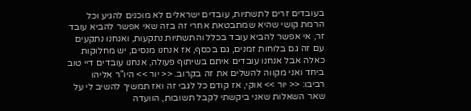בעובדים זרים לתשתיות, עובדים ישראלים לא מוכנים להגיע וכל הרמת קושי שהיא שמתבטאת אחרי זה בזה שאי אפשר להביא עובד זר, אי אפשר להביא עובד בכלל והתשתיות נתקעות, ואנחנו נתקעים עם זה גם בלוחות זמנים, גם בכסף, אז אנחנו מנסים, יש מחלוקות כאלה אבל אנחנו עובדים איתם בשיתוף פעולה, אנחנו עובדים דיי טוב ביחד ואני מקווה להשלים את זה בקרוב. << יור >> היו"ר אליהו רביבו: << יור >> אוקי, אז קודם כל לגבי זה ואז תמשיך להשיב לי על שאר השאלות שאני ביקשתי לקבל תשובות, הוועדה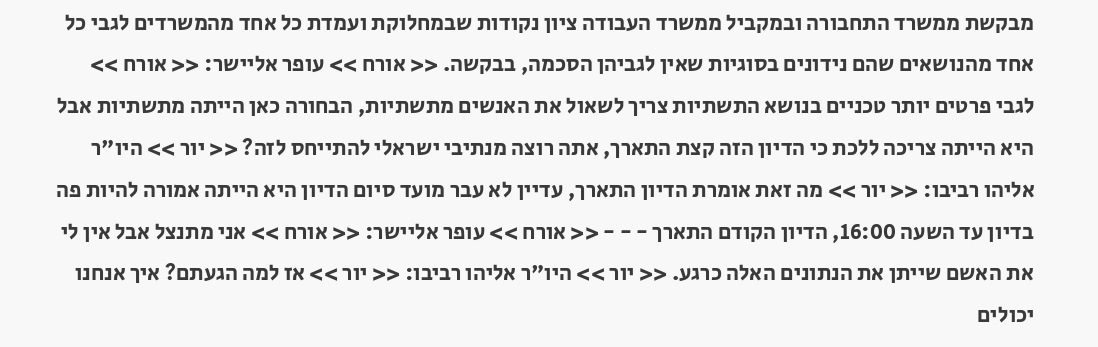מבקשת ממשרד התחבורה ובמקביל ממשרד העבודה ציון נקודות שבמחלוקת ועמדת כל אחד מהמשרדים לגבי כל אחד מהנושאים שהם נידונים בסוגיות שאין לגביהן הסכמה, בבקשה. << אורח >> עופר אליישר: << אורח >> לגבי פרטים יותר טכניים בנושא התשתיות צריך לשאול את האנשים מתשתיות, הבחורה כאן הייתה מתשתיות אבל היא הייתה צריכה ללכת כי הדיון הזה קצת התארך, אתה רוצה מנתיבי ישראלי להתייחס לזה? << יור >> היו"ר אליהו רביבו: << יור >> מה זאת אומרת הדיון התארך, עדיין לא עבר מועד סיום הדיון היא הייתה אמורה להיות פה בדיון עד השעה 16:00, הדיון הקודם התארך - - - << אורח >> עופר אליישר: << אורח >> אני מתנצל אבל אין לי את האשם שייתן את הנתונים האלה כרגע. << יור >> היו"ר אליהו רביבו: << יור >> אז למה הגעתם? איך אנחנו יכולים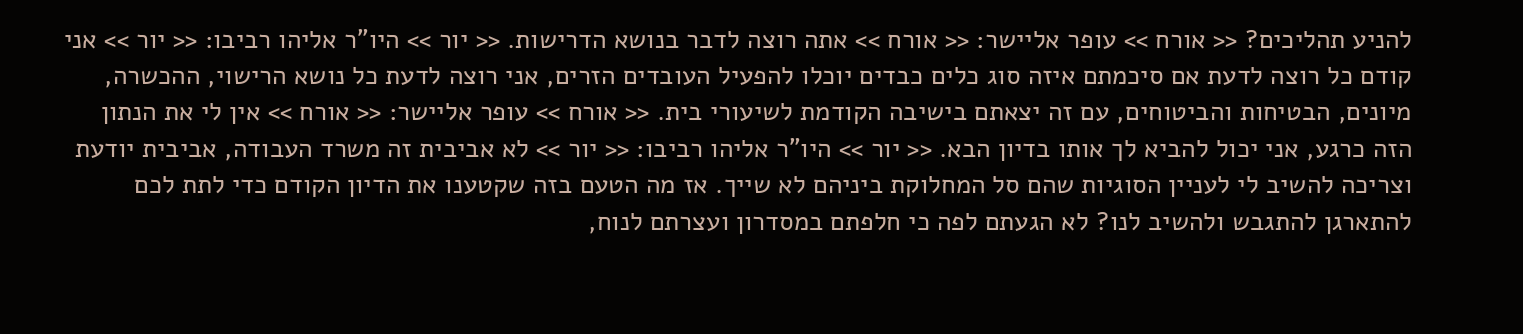להניע תהליכים? << אורח >> עופר אליישר: << אורח >> אתה רוצה לדבר בנושא הדרישות. << יור >> היו"ר אליהו רביבו: << יור >> אני קודם כל רוצה לדעת אם סיכמתם איזה סוג כלים כבדים יוכלו להפעיל העובדים הזרים, אני רוצה לדעת כל נושא הרישוי, ההכשרה, מיונים, הבטיחות והביטוחים, עם זה יצאתם בישיבה הקודמת לשיעורי בית. << אורח >> עופר אליישר: << אורח >> אין לי את הנתון הזה כרגע, אני יכול להביא לך אותו בדיון הבא. << יור >> היו"ר אליהו רביבו: << יור >> לא אביבית זה משרד העבודה, אביבית יודעת וצריכה להשיב לי לעניין הסוגיות שהם סל המחלוקת ביניהם לא שייך. אז מה הטעם בזה שקטענו את הדיון הקודם כדי לתת לכם להתארגן להתגבש ולהשיב לנו? לא הגעתם לפה כי חלפתם במסדרון ועצרתם לנוח,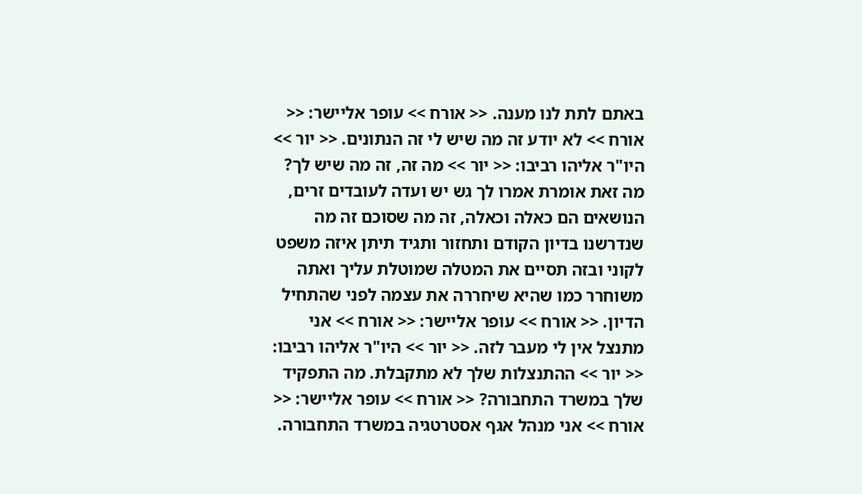באתם לתת לנו מענה. << אורח >> עופר אליישר: << אורח >> לא יודע זה מה שיש לי זה הנתונים. << יור >> היו"ר אליהו רביבו: << יור >> מה זה, זה מה שיש לך? מה זאת אומרת אמרו לך גש יש ועדה לעובדים זרים, הנושאים הם כאלה וכאלה, זה מה שסוכם זה מה שנדרשנו בדיון הקודם ותחזור ותגיד תיתן איזה משפט לקוני ובזה תסיים את המטלה שמוטלת עליך ואתה משוחרר כמו שהיא שיחררה את עצמה לפני שהתחיל הדיון. << אורח >> עופר אליישר: << אורח >> אני מתנצל אין לי מעבר לזה. << יור >> היו"ר אליהו רביבו: << יור >> ההתנצלות שלך לא מתקבלת. מה התפקיד שלך במשרד התחבורה? << אורח >> עופר אליישר: << אורח >> אני מנהל אגף אסטרטגיה במשרד התחבורה.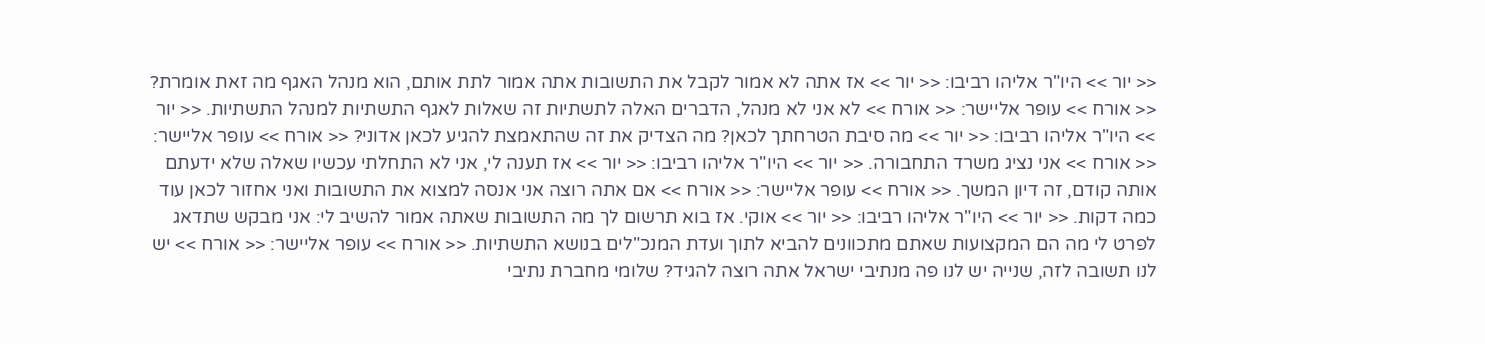<< יור >> היו"ר אליהו רביבו: << יור >> אז אתה לא אמור לקבל את התשובות אתה אמור לתת אותם, הוא מנהל האגף מה זאת אומרת? << אורח >> עופר אליישר: << אורח >> לא אני לא מנהל, הדברים האלה לתשתיות זה שאלות לאגף התשתיות למנהל התשתיות. << יור >> היו"ר אליהו רביבו: << יור >> מה סיבת הטרחתך לכאן? מה הצדיק את זה שהתאמצת להגיע לכאן אדוני? << אורח >> עופר אליישר: << אורח >> אני נציג משרד התחבורה. << יור >> היו"ר אליהו רביבו: << יור >> אז תענה לי, אני לא התחלתי עכשיו שאלה שלא ידעתם אותה קודם, זה דיון המשך. << אורח >> עופר אליישר: << אורח >> אם אתה רוצה אני אנסה למצוא את התשובות ואני אחזור לכאן עוד כמה דקות. << יור >> היו"ר אליהו רביבו: << יור >> אוקי. אז בוא תרשום לך מה התשובות שאתה אמור להשיב לי: אני מבקש שתדאג לפרט לי מה הם המקצועות שאתם מתכוונים להביא לתוך ועדת המנכ"לים בנושא התשתיות. << אורח >> עופר אליישר: << אורח >> יש לנו תשובה לזה, שנייה יש לנו פה מנתיבי ישראל אתה רוצה להגיד? שלומי מחברת נתיבי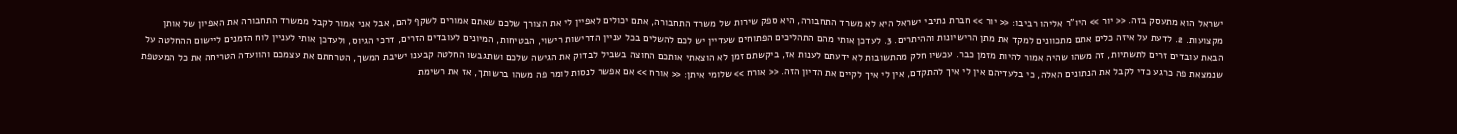ישראל הוא מתעסק בזה. << יור >> היו"ר אליהו רביבו: << יור >> חברת נתיבי ישראל היא לא משרד התחבורה, היא ספק שירות של משרד התחבורה, אתם יכולים לאפיין לי את הצורך שלכם שאתם אמורים לשקף להם, אבל אני אמור לקבל ממשרד התחבורה את האפיון של אותן מקצועות. 2. לדעת על איזה כלים אתם מתכוונים למקד את מתן הרישיונות וההיתרים. 3. לעדכן אותי מהם התהליכים הפתוחים שעדיין יש לכם להשלים בכל עניין הדרישות רישוי, הבטיחות, המיונים לעובדים הזרים, דרכי הגיוס, ולעדכן אותי לעניין לוח הזמנים ליישום ההחלטה על הבאת עובדים זרים לתשתיות, זה משהו שהיה אמור להיות מזמן כבר. עכשיו חלק מהתשובות לא ידעתם לענות אז, ביקשתם זמן לא הוצאתי אותכם החוצה בשביל לבדוק את הגישה שלכם ושתגבשו החלטה קבענו ישיבת המשך, הטרחתם את עצמכם והוועדה הטריחה את כל המעטפת שנמצאת פה כרגע כדי לקבל את הנתונים האלה, כי בלעדיהם אין לי איך להתקדם, אין לי איך לקיים את הדיון הזה. << אורח >> שלומי איתן: << אורח >> אם אפשר לנסות לומר פה משהו ברשותך, אז את רשימת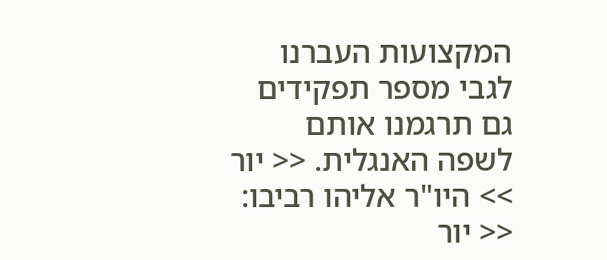המקצועות העברנו לגבי מספר תפקידים גם תרגמנו אותם לשפה האנגלית. << יור >> היו"ר אליהו רביבו: << יור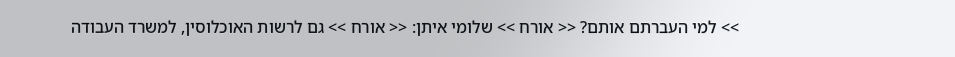>> למי העברתם אותם? << אורח >> שלומי איתן: << אורח >> גם לרשות האוכלוסין, למשרד העבודה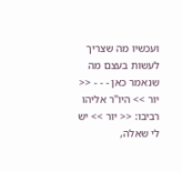ועכשיו מה שצריך לעשות בעצם מה שנאמר כאן - - - << יור >> היו"ר אליהו רביבו: << יור >> יש לי שאלה,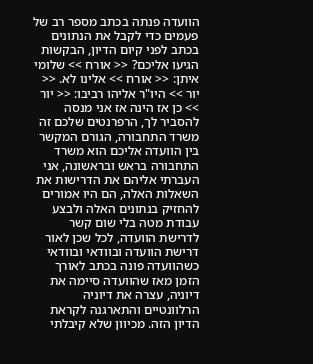הוועדה פנתה בכתב מספר רב של פעמים כדי לקבל את הנתונים בכתב לפני קיום הדיון, הבקשות הגיעו אליכם? << אורח >> שלומי איתן: << אורח >> אלינו לא. << יור >> היו"ר אליהו רביבו: << יור >> כן אז הינה אז אני מנסה להסביר לך, הרפרנטים שלכם זה משרד התחבורה, הגורם המקשר בין הוועדה אליכם הוא משרד התחבורה בראש ובראשונה, אני העברתי אליהם את הדרישות את השאלות האלה, הם היו אמורים להחזיק בנתונים האלה ולבצע עבודת מטה בלי שום קשר לדרישת הוועדה, לכל שכן לאור דרישת הוועדה ובוודאי ובוודאי כשהוועדה פונה בכתב לאורך הזמן מאז שהוועדה סיימה את דיוניה, עצרה את דיוניה הרלוונטיים והתארגנה לקראת הדיון הזה. מכיוון שלא קיבלתי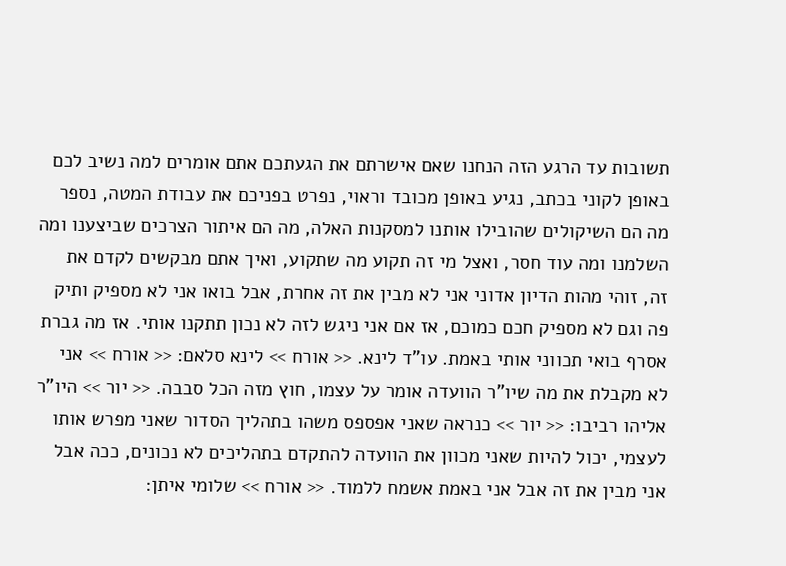תשובות עד הרגע הזה הנחנו שאם אישרתם את הגעתכם אתם אומרים למה נשיב לכם באופן לקוני בכתב, נגיע באופן מכובד וראוי, נפרט בפניכם את עבודת המטה, נספר מה הם השיקולים שהובילו אותנו למסקנות האלה, מה הם איתור הצרכים שביצענו ומה השלמנו ומה עוד חסר, ואצל מי זה תקוע מה שתקוע, ואיך אתם מבקשים לקדם את זה, זוהי מהות הדיון אדוני אני לא מבין את זה אחרת, אבל בואו אני לא מספיק ותיק פה וגם לא מספיק חכם כמוכם, אז אם אני ניגש לזה לא נכון תתקנו אותי. אז מה גברת אסרף בואי תכווני אותי באמת. עו"ד לינא. << אורח >> לינא סלאם: << אורח >> אני לא מקבלת את מה שיו"ר הוועדה אומר על עצמו, חוץ מזה הכל סבבה. << יור >> היו"ר אליהו רביבו: << יור >> כנראה שאני אפספס משהו בתהליך הסדור שאני מפרש אותו לעצמי, יכול להיות שאני מכוון את הוועדה להתקדם בתהליכים לא נכונים, ככה אבל אני מבין את זה אבל אני באמת אשמח ללמוד. << אורח >> שלומי איתן: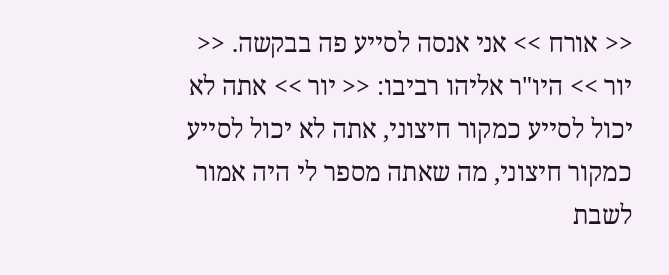<< אורח >> אני אנסה לסייע פה בבקשה. << יור >> היו"ר אליהו רביבו: << יור >> אתה לא יכול לסייע כמקור חיצוני, אתה לא יכול לסייע כמקור חיצוני, מה שאתה מספר לי היה אמור לשבת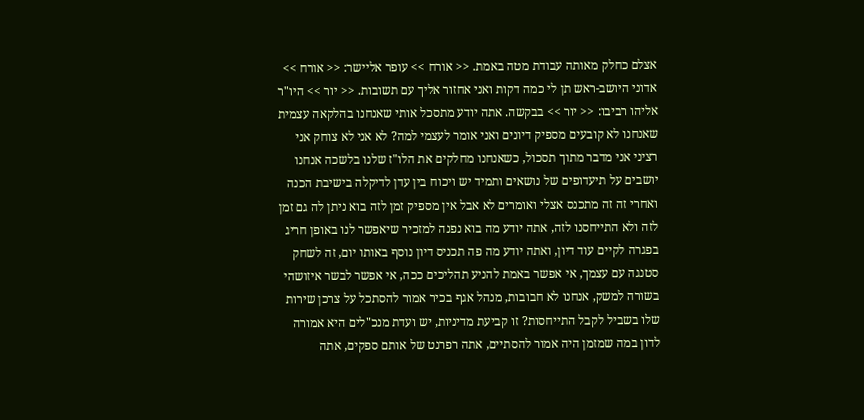אצלם כחלק מאותה עבודת מטה באמת. << אורח >> עופר אליישר: << אורח >> אדוני היושב-ראש תן לי כמה דקות ואני אחזור אליך עם תשובות. << יור >> היו"ר אליהו רביבו: << יור >> בבקשה. אתה יודע מתסכל אותי שאנחנו בהלקאה עצמית שאנחנו לא קובעים מספיק דיונים ואני אומר לעצמי למה? לא אני לא צוחק אני רציני אני מדבר מתוך תסכול, כשאנחנו מחלקים את הלו"ז שלנו בלשכה אנחנו יושבים על תיעדופים של נושאים ותמיד יש ויכוח בין עדן לדיקלה בישיבת הכנה ואחרי זה זה מתכנס אצלי ואומרים לא אבל אין מספיק זמן לזה בוא ניתן לה גם זמן לזה ולא התייחסנו לזה, אתה יודע מה בוא נפנה למזכיר שיאפשר לנו באופן חריג בפגרה לקיים עוד דיון, ואתה יודע מה פה תכניס דיון נוסף באותו יום, זה לשחק סטנגה עם עצמך, אי אפשר באמת להניע תהליכים ככה, אי אפשר לבשר איזושהי בשורה למשק, אנחנו לא חבובות, מנהל אגף בכיר אמור להסתכל על צרכן שירות שלו בשביל לקבל התייחסות? זו קביעת מדיניות, יש ועדת מנכ"לים היא אמורה לדון במה שמזמן היה אמור להסתיים, אתה רפרנט של אותם ספקים, אתה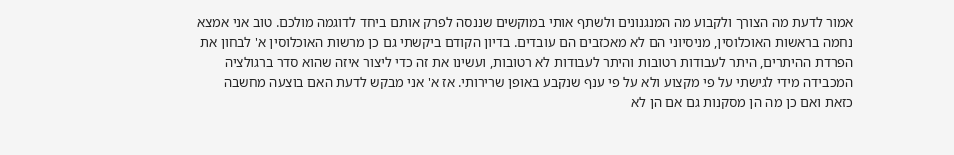אמור לדעת מה הצורך ולקבוע מה המנגנונים ולשתף אותי במוקשים שננסה לפרק אותם ביחד לדוגמה מולכם. טוב אני אמצא נחמה בראשות האוכלוסין, מניסיוני הם לא מאכזבים הם עובדים. בדיון הקודם ביקשתי גם כן מרשות האוכלוסין א' לבחון את הפרדת ההיתרים, היתר לעבודות רטובות והיתר לעבודות לא רטובות, ועשינו את זה כדי ליצור איזה שהוא סדר ברגולציה המכבידה מידי לגישתי על פי מקצוע ולא על פי ענף שנקבע באופן שרירותי. אז א' אני מבקש לדעת האם בוצעה מחשבה כזאת ואם כן מה הן מסקנות גם אם הן לא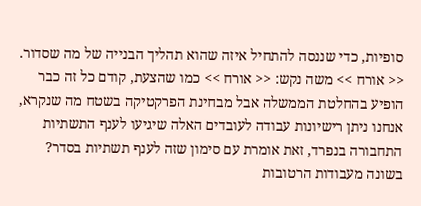סופיות, כדי שננסה להתחיל איזה שהוא תהליך הבנייה של מה שסדור. << אורח >> משה נקש: << אורח >> כמו שהצעת, קודם כל זה כבר הופיע בהחלטת הממשלה אבל מבחינת הפרקטיקה בשטח מה שנקרא, אנחנו ניתן רישיונות עבודה לעובדים האלה שיגיעו לענף התשתיות התחבורה בנפרד, זאת אומרת עם סימון שזה לענף תשתיות בסדר? בשונה מעבודות הרטובות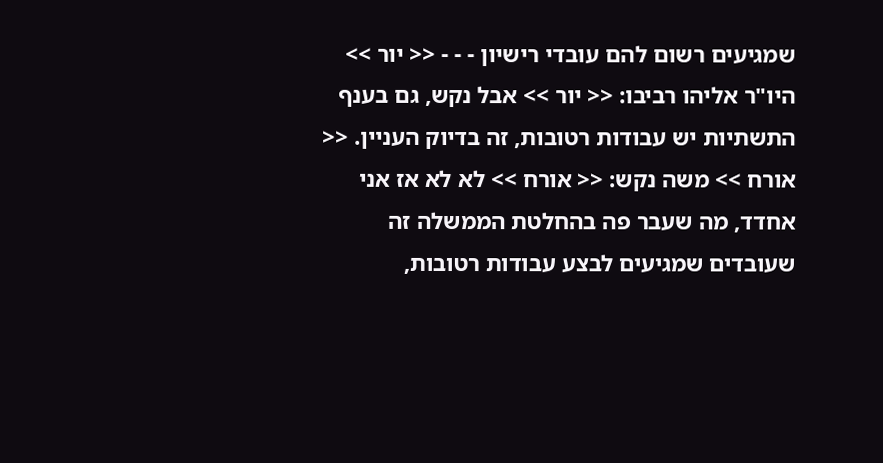שמגיעים רשום להם עובדי רישיון - - - << יור >> היו"ר אליהו רביבו: << יור >> אבל נקש, גם בענף התשתיות יש עבודות רטובות, זה בדיוק העניין. << אורח >> משה נקש: << אורח >> לא לא אז אני אחדד, מה שעבר פה בהחלטת הממשלה זה שעובדים שמגיעים לבצע עבודות רטובות,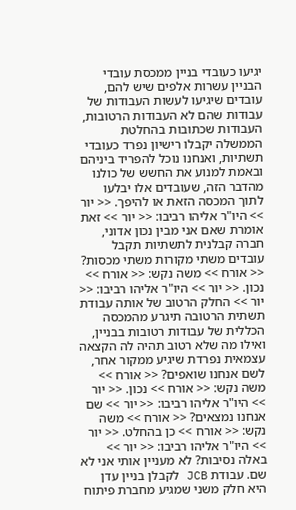יגיעו כעובדי בניין ממכסת עובדי הבניין עשרות אלפים שיש להם, עובדים שיגיעו לעשות העבודות של עבודות שהם לא העבודות הרטובות, העבודות שכתובות בהחלטת הממשלה יקבלו רישיון נפרד כעובדי תשתיות, ואנחנו נוכל להפריד ביניהם ובאמת למנוע את החשש של כולנו מהדבר הזה, שעובדים אלו יבלעו לתוך המכסה הזאת או להיפך. << יור >> היו"ר אליהו רביבו: << יור >> זאת אומרת שאם אני מבין נכון אדוני, חברה קבלנית לתשתיות תקבל עובדים משתי מקורות משתי מכסות? << אורח >> משה נקש: << אורח >> נכון. << יור >> היו"ר אליהו רביבו: << יור >> החלק הרטוב של אותה עבודת תשתית הרטובה תיגרע מהמכסה הכללית של עבודות רטובות בבניין, ואילו מה שלא רטוב תהיה לה הקצאה עצמאית נפרדת שיגיע ממקור אחר, לשם אנחנו שואפים? << אורח >> משה נקש: << אורח >> נכון. << יור >> היו"ר אליהו רביבו: << יור >> שם אנחנו נמצאים? << אורח >> משה נקש: << אורח >> כן בהחלט. << יור >> היו"ר אליהו רביבו: << יור >> באלה נסיבות? לא מעניין אותי אני לא שם. עבודת JCB לקבלן בניין עדן היא חלק משני שמגיע מחברת פיתוח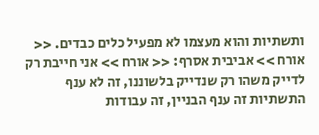ותשתיות והוא מעצמו לא מפעיל כלים כבדים. << אורח >> אביבית אסרף: << אורח >> אני חייבת רק לדייק משהו רק שנדייק בלשוננו, זה לא ענף התשתיות זה ענף הבניין, זה עבודות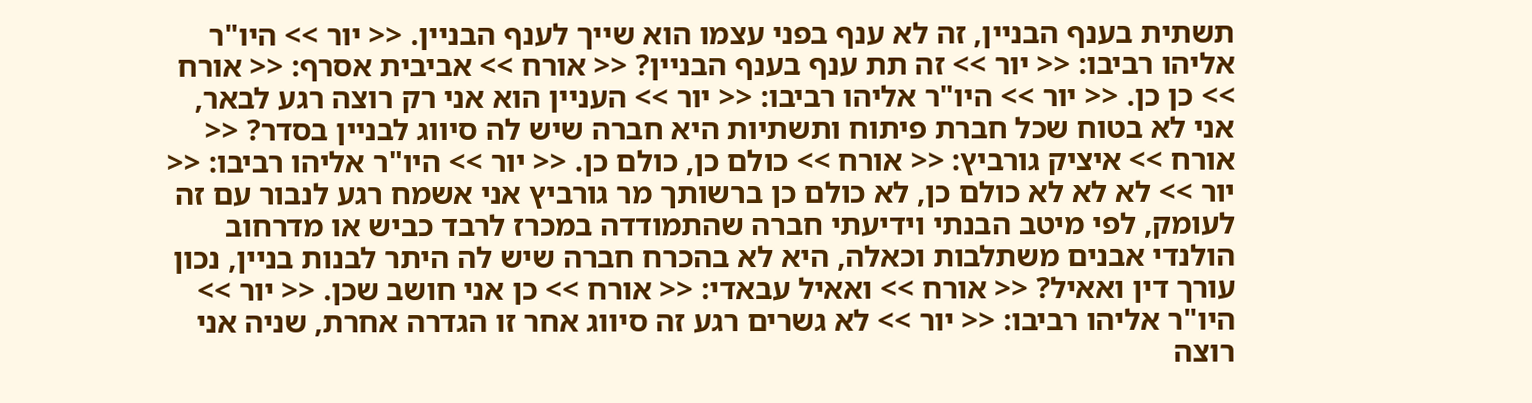תשתית בענף הבניין, זה לא ענף בפני עצמו הוא שייך לענף הבניין. << יור >> היו"ר אליהו רביבו: << יור >> זה תת ענף בענף הבניין? << אורח >> אביבית אסרף: << אורח >> כן כן. << יור >> היו"ר אליהו רביבו: << יור >> העניין הוא אני רק רוצה רגע לבאר, אני לא בטוח שכל חברת פיתוח ותשתיות היא חברה שיש לה סיווג לבניין בסדר? << אורח >> איציק גורביץ: << אורח >> כולם כן, כולם כן. << יור >> היו"ר אליהו רביבו: << יור >> לא לא לא כולם כן, לא כולם כן ברשותך מר גורביץ אני אשמח רגע לנבור עם זה לעומק, לפי מיטב הבנתי וידיעתי חברה שהתמודדה במכרז לרבד כביש או מדרחוב הולנדי אבנים משתלבות וכאלה, היא לא בהכרח חברה שיש לה היתר לבנות בניין, נכון עורך דין ואאיל? << אורח >> ואאיל עבאדי: << אורח >> כן אני חושב שכן. << יור >> היו"ר אליהו רביבו: << יור >> לא גשרים רגע זה סיווג אחר זו הגדרה אחרת, שניה אני רוצה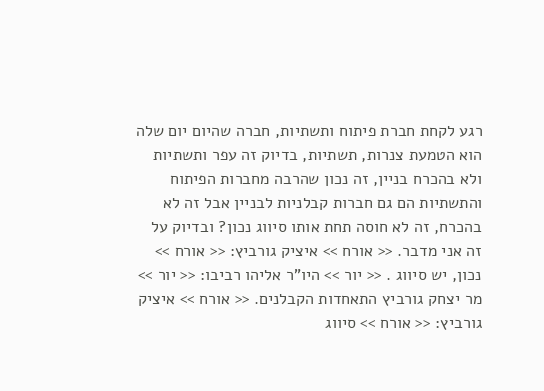רגע לקחת חברת פיתוח ותשתיות, חברה שהיום יום שלה הוא הטמעת צנרות, תשתיות, בדיוק זה עפר ותשתיות ולא בהכרח בניין, זה נכון שהרבה מחברות הפיתוח והתשתיות הם גם חברות קבלניות לבניין אבל זה לא בהכרח, זה לא חוסה תחת אותו סיווג נכון? ובדיוק על זה אני מדבר. << אורח >> איציק גורביץ: << אורח >> נכון, יש סיווג . << יור >> היו"ר אליהו רביבו: << יור >> מר יצחק גורביץ התאחדות הקבלנים. << אורח >> איציק גורביץ: << אורח >> סיווג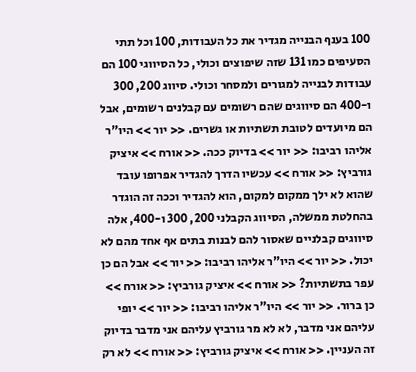100 בענף הבנייה מגדיר את כל העבודות, 100 וכל תתי הסעיפים כמו 131 שזה שיפוצים וכולי, כל הסיווגי 100 הם עבודות לבנייה למגורים ולמסחר וכולי. סיווג 200, 300 ו-400 הם סיווגים שהם רשומים עם קבלנים רשומים, אבל הם מיועדים לטובת תשתיות או גשרים. << יור >> היו"ר אליהו רביבו: << יור >> בדיוק ככה. << אורח >> איציק גורביץ: << אורח >> עכשיו הדרך להגדיר אפרופו עובד שהוא לא ילך ממקום למקום, הוא להגדיר וככה זה הוגדר בהחלטת ממשלה, הסיווג הקבלני 200, 300 ו-400, אלה סיווגים קבלניים שאסור להם לבנות בתים אף אחד מהם לא יכול. << יור >> היו"ר אליהו רביבו: << יור >> אבל הם כן עפר בתשתיות? << אורח >> איציק גורביץ: << אורח >> כן ברור. << יור >> היו"ר אליהו רביבו: << יור >> יופי עליהם אני מדבר, לא לא מר גורביץ עליהם אני מדבר בדיוק זה העניין. << אורח >> איציק גורביץ: << אורח >> לא רק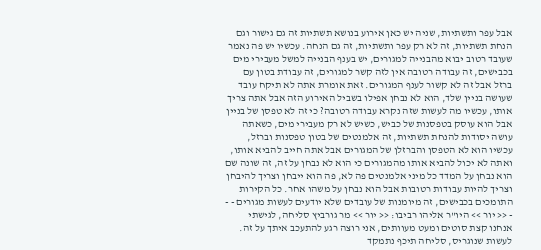אבל עפר ותשתיות, שניה יש כאן אירוע בנושא תשתיות זה גם גישור וגם הנחת תשתיות, זה לא רק עפר ותשתיות, זה גם הנחה. עכשיו יש פה נאמר שעובד רטוב יבוא מהבנייה למגורים, יש בענף הבנייה למשל מעבירי מים בכבישים, זה עבודה רטובה אין לזה קשר למגורים, זה עבודת בטון עם ברזל אבל זה לא קשור לענף המגורים. זאת אומרת אתה לא תיקח עובד שעושה בניין שלד, הוא לא נבחן אפילו בשביל האירוע הזה אבל אתה צריך אותו, עכשיו מה לעשות שזה נקרא עבודה רטובה? כי זה לא טפסן של בניין אבל הוא עוסק בטפסנות של כביש, כשיש לא רק מעבירי מים, כשאתה עושה יסודות להנחת תשתיות, זה אלמנטים של בטון טפסנות וברזל, עכשיו הוא לא הטפסן והברזלן של המגורים אבל אתה חייב להביא אותו, ואתה לא יכול להביא אותו מהמגורים כי הוא לא נבחן על זה, זה שונה שם הוא נבחן על המדד כל מיני אלמנטים פה לא, פה הוא ייבחן וצריך להיבחן וצריך להיות עבודות רטובות אבל הוא נבחן על משהו אחר. כל הקירות התומכים בכבישים, זה מיומנות של עובדים שלא יודעים לעשות מגורים - - - << יור >> היו"ר אליהו רביבו: << יור >> מר גורביץ סליחה, לגישתי אנחנו קצת סוטים ומעט מעוותים, אני רוצה רגע להתעכב איתך על זה. לעשות שנוגריס, סליחה תיכף נתמקד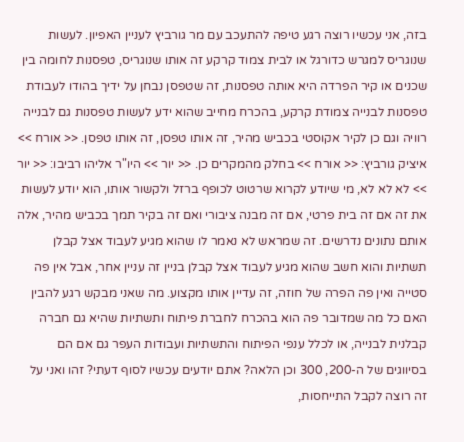בזה, אני עכשיו רוצה רגע טיפה להתעכב עם מר גורביץ לעניין האפיון. לעשות שנוגריס למגרש כדורגל או לבית צמוד קרקע זה אותו שנוגריס, טפסנות לחומה בין שכנים או קיר הפרדה היא אותה טפסנות, זה שטפסן נבחן על ידיך בהודו לעבודת טפסנות לבנייה צמודת קרקע, בהכרח מחייב שהוא ידע לעשות טפסנות גם לבנייה רוויה וגם כן לקיר אקוסטי בכביש מהיר, זה אותו טפסן, זה אותו טפסן. << אורח >> איציק גורביץ: << אורח >> בחלק מהמקרים כן. << יור >> היו"ר אליהו רביבו: << יור >> לא לא לא, מי שיודע לקרוא שרטוט לכופף ברזל ולקשור אותו, הוא יודע לעשות את זה אם זה בית פרטי, אם זה מבנה ציבורי ואם זה בקיר תמך בכביש מהיר, אלה אותם נתונים נדרשים. זה שמראש לא נאמר לו שהוא מגיע לעבוד אצל קבלן תשתיות והוא חשב שהוא מגיע לעבוד אצל קבלן בניין זה עניין אחר, אבל אין פה סטייה ואין פה הפרה של חוזה, זה עדיין אותו מקצוע. מה שאני מבקש רגע להבין האם כל מה שמדובר פה הוא בהכרח לחברת פיתוח ותשתיות שהיא גם חברה קבלנית לבנייה, או לכלל ענפי הפיתוח והתשתיות ועבודות העפר גם אם הם בסיווגים של ה-200, 300 וכן הלאה? אתם יודעים עכשיו לסוף דעתי? זהו ואני על זה רוצה לקבל התייחסות,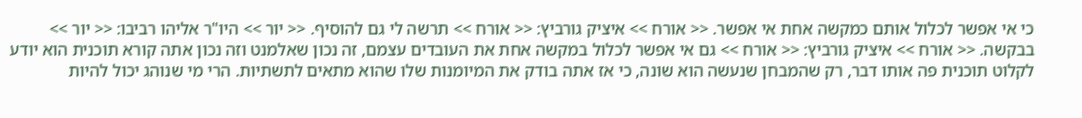כי אי אפשר לכלול אותם כמקשה אחת אי אפשר. << אורח >> איציק גורביץ: << אורח >> תרשה לי גם להוסיף. << יור >> היו"ר אליהו רביבו: << יור >> בבקשה. << אורח >> איציק גורביץ: << אורח >> גם אי אפשר לכלול במקשה אחת את העובדים עצמם, זה נכון שאלמנט וזה נכון אתה קורא תוכנית הוא יודע לקלוט תוכנית פה אותו דבר, רק שהמבחן שנעשה הוא שונה, כי אז אתה בודק את המיומנות שלו שהוא מתאים לתשתיות. הרי מי שנוהג יכול להיות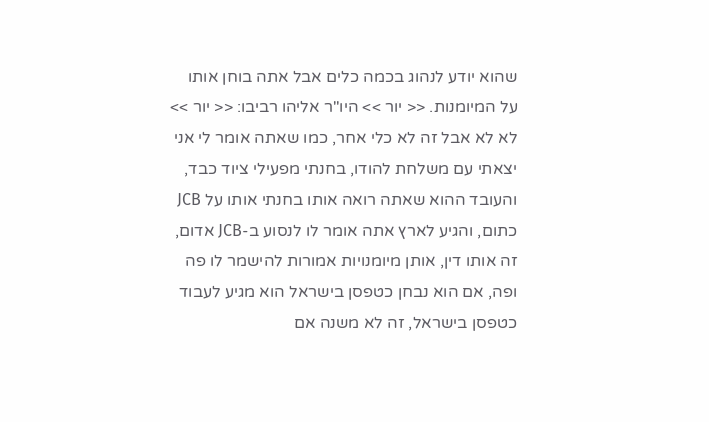שהוא יודע לנהוג בכמה כלים אבל אתה בוחן אותו על המיומנות. << יור >> היו"ר אליהו רביבו: << יור >> לא לא אבל זה לא כלי אחר, כמו שאתה אומר לי אני יצאתי עם משלחת להודו, בחנתי מפעילי ציוד כבד, והעובד ההוא שאתה רואה אותו בחנתי אותו על JCB כתום, והגיע לארץ אתה אומר לו לנסוע ב-JCB אדום, זה אותו דין, אותן מיומנויות אמורות להישמר לו פה ופה, אם הוא נבחן כטפסן בישראל הוא מגיע לעבוד כטפסן בישראל, זה לא משנה אם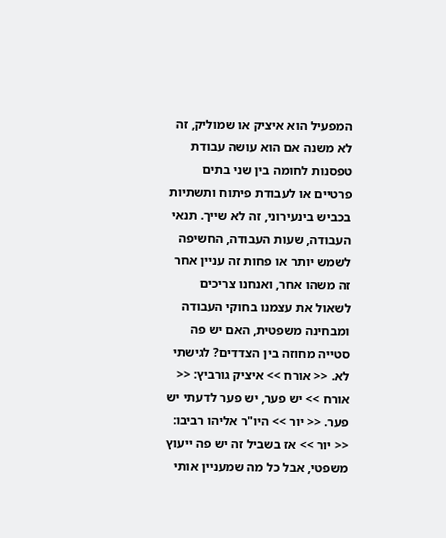המפעיל הוא איציק או שמוליק, זה לא משנה אם הוא עושה עבודת טפסנות לחומה בין שני בתים פרטיים או לעבודת פיתוח ותשתיות בכביש בינעירוני, זה לא שייך. תנאי העבודה, שעות העבודה, החשיפה לשמש יותר או פחות זה עניין אחר זה משהו אחר, ואנחנו צריכים לשאול את עצמנו בחוקי העבודה ומבחינה משפטית, האם יש פה סטייה מחוזה בין הצדדים? לגישתי לא. << אורח >> איציק גורביץ: << אורח >> יש פער, יש פער לדעתי יש פער. << יור >> היו"ר אליהו רביבו: << יור >> אז בשביל זה יש פה ייעוץ משפטי, אבל כל מה שמעניין אותי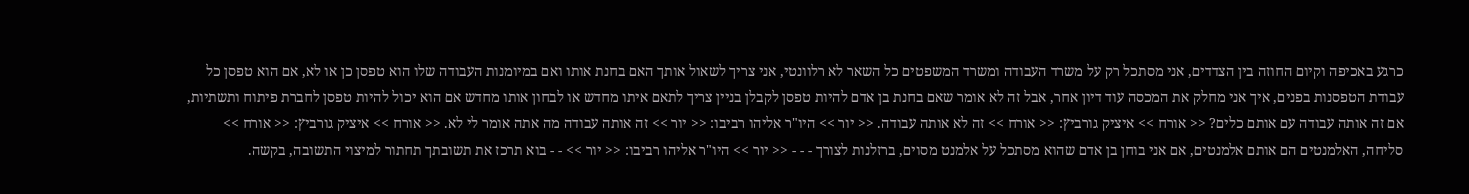כרגע באכיפה וקיום החוזה בין הצדדים, אני מסתכל רק על משרד העבודה ומשרד המשפטים כל השאר לא רלוונטי, אני צריך לשאול אותך האם בחנת אותו ואם במיומנות העבודה שלו הוא טפסן כן או לא, אם הוא טפסן כל עבודת הטפסנות בפנים, איך אני מחלק את המכסה עוד דיון אחר, אבל זה לא אומר שאם בחנת בן אדם להיות טפסן לקבלן בניין צריך לתאם איתו מחדש או לבחון אותו מחדש אם הוא יכול להיות טפסן לחברת פיתוח ותשתיות, אם זה אותה עבודה עם אותם כלים? << אורח >> איציק גורביץ: << אורח >> זה לא אותה עבודה. << יור >> היו"ר אליהו רביבו: << יור >> זה אותה עבודה מה אתה אומר לי לא. << אורח >> איציק גורביץ: << אורח >> סליחה, האלמנטים הם אותם אלמנטים, אם אני בוחן בן אדם שהוא מסתכל על אלמנט מסוים, ברזלנות לצורך - - - << יור >> היו"ר אליהו רביבו: << יור >> - - בוא תרכז את תשובתך תחתור למיצוי התשובה, בקשה.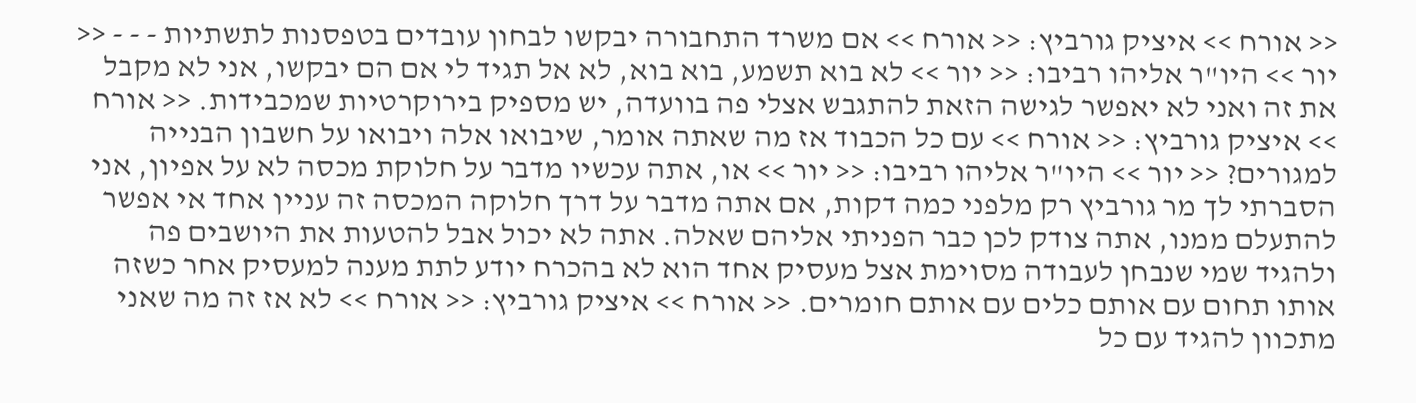<< אורח >> איציק גורביץ: << אורח >> אם משרד התחבורה יבקשו לבחון עובדים בטפסנות לתשתיות - - - << יור >> היו"ר אליהו רביבו: << יור >> לא בוא תשמע, בוא בוא, לא אל תגיד לי אם הם יבקשו, אני לא מקבל את זה ואני לא יאפשר לגישה הזאת להתגבש אצלי פה בוועדה, יש מספיק בירוקרטיות שמכבידות. << אורח >> איציק גורביץ: << אורח >> עם כל הכבוד אז מה שאתה אומר, שיבואו אלה ויבואו על חשבון הבנייה למגורים? << יור >> היו"ר אליהו רביבו: << יור >> או, אתה עכשיו מדבר על חלוקת מכסה לא על אפיון, אני הסברתי לך מר גורביץ רק מלפני כמה דקות, אם אתה מדבר על דרך חלוקה המכסה זה עניין אחד אי אפשר להתעלם ממנו, אתה צודק לכן כבר הפניתי אליהם שאלה. אתה לא יכול אבל להטעות את היושבים פה ולהגיד שמי שנבחן לעבודה מסוימת אצל מעסיק אחד הוא לא בהכרח יודע לתת מענה למעסיק אחר כשזה אותו תחום עם אותם כלים עם אותם חומרים. << אורח >> איציק גורביץ: << אורח >> לא אז זה מה שאני מתכוון להגיד עם כל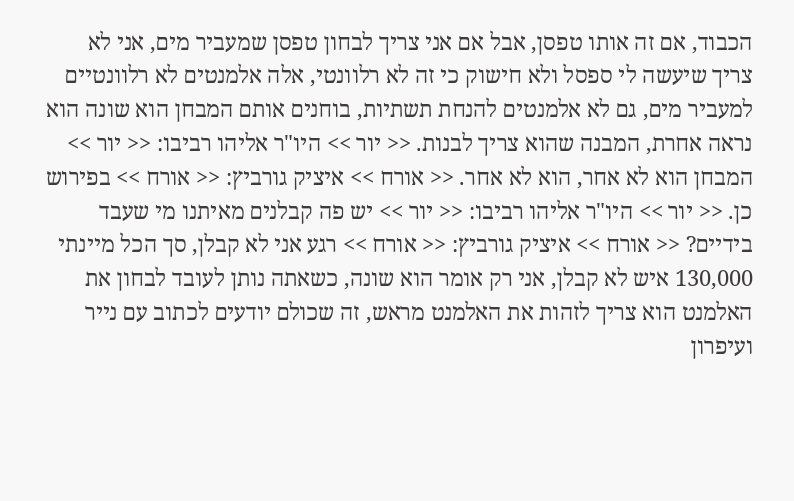הכבוד, אם זה אותו טפסן, אבל אם אני צריך לבחון טפסן שמעביר מים, אני לא צריך שיעשה לי ספסל ולא חישוק כי זה לא רלוונטי, אלה אלמנטים לא רלוונטיים למעביר מים, גם לא אלמנטים להנחת תשתיות, בוחנים אותם המבחן הוא שונה הוא נראה אחרת, המבנה שהוא צריך לבנות. << יור >> היו"ר אליהו רביבו: << יור >> המבחן הוא לא אחר, הוא לא אחר. << אורח >> איציק גורביץ: << אורח >> בפירוש כן. << יור >> היו"ר אליהו רביבו: << יור >> יש פה קבלנים מאיתנו מי שעבד בידיים? << אורח >> איציק גורביץ: << אורח >> רגע אני לא קבלן, סך הכל מיינתי 130,000 איש לא קבלן, אני רק אומר הוא שונה, כשאתה נותן לעובד לבחון את האלמנט הוא צריך לזהות את האלמנט מראש, זה שכולם יודעים לכתוב עם נייר ועיפרון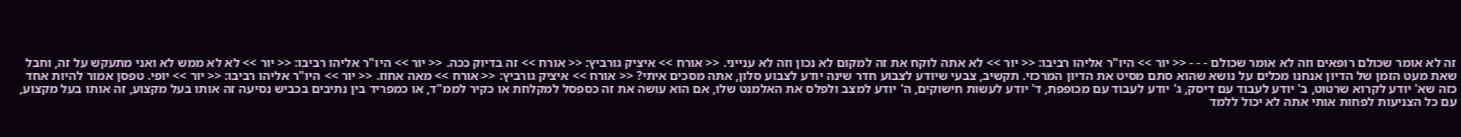זה לא אומר שכולם רופאים וזה לא אומר שכולם - - - << יור >> היו"ר אליהו רביבו: << יור >> לא אתה לוקח את זה למקום לא נכון וזה לא ענייני. << אורח >> איציק גורביץ: << אורח >> זה בדיוק ככה. << יור >> היו"ר אליהו רביבו: << יור >> לא לא ממש לא ואני מתעקש על זה, וחבל שאת מעט הזמן של הדיון אנחנו מכלים על נושא שהוא סתם מסיט את הדיון המרכזי. תקשיב, צבעי שיודע לצבוע חדר שינה יודע לצבוע סלון, אתה מסכים איתי? << אורח >> איציק גורביץ: << אורח >> מאה אחוז. << יור >> היו"ר אליהו רביבו: << יור >> יופי. טפסן אמור להיות אחד כזה שא' יודע לקרוא שרטוט, ב' יודע לעבוד עם דיסק, ג' יודע לעבוד עם מכופפת, ד' יודע לעשות חישוקים, ה' יודע למצב ולפלס את האלמנט שלו, אם הוא עושה את זה כספסל למקלחת או כקיר לממ"ד, או כמפריד בין נתיבים בכביש נסיעה זה אותו בעל מקצוע, זה אותו בעל מקצוע, עם כל הצניעות לפחות אותי אתה לא יכול ללמד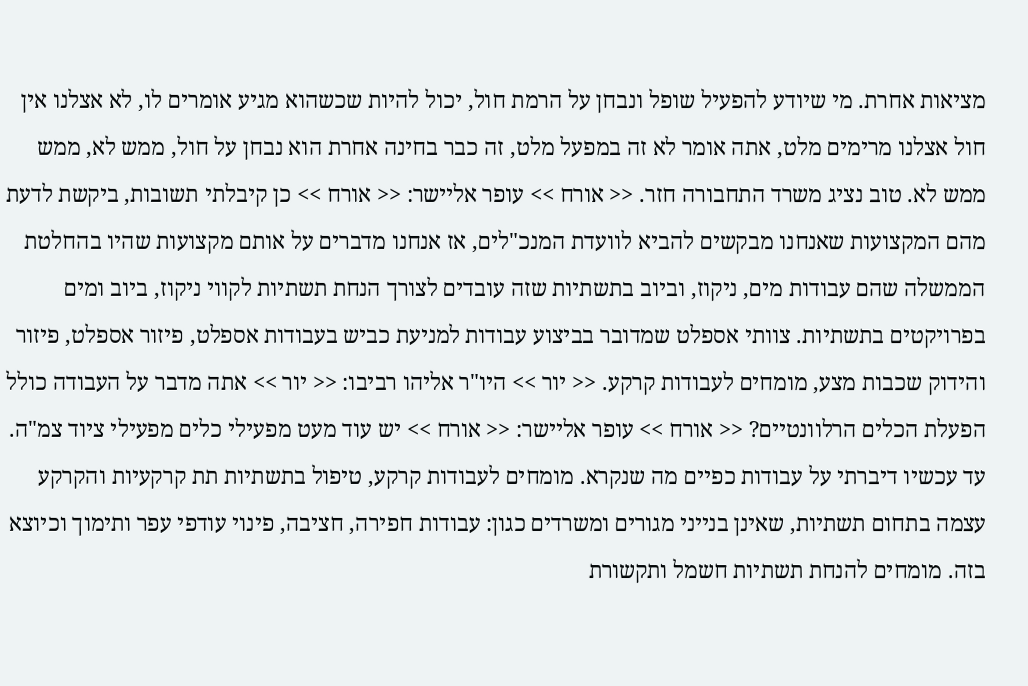מציאות אחרת. מי שיודע להפעיל שופל ונבחן על הרמת חול, יכול להיות שכשהוא מגיע אומרים לו, לא אצלנו אין חול אצלנו מרימים מלט, אתה אומר לא זה במפעל מלט, זה כבר בחינה אחרת הוא נבחן על חול, ממש לא, ממש ממש לא. טוב נציג משרד התחבורה חזר. << אורח >> עופר אליישר: << אורח >> כן קיבלתי תשובות, ביקשת לדעת מהם המקצועות שאנחנו מבקשים להביא לוועדת המנכ"לים, אז אנחנו מדברים על אותם מקצועות שהיו בהחלטת הממשלה שהם עבודות מים, ניקוז, וביוב בתשתיות שזה עובדים לצורך הנחת תשתיות לקווי ניקוז, ביוב ומים בפרויקטים בתשתיות. צוותי אספלט שמדובר בביצוע עבודות למניעת כביש בעבודות אספלט, פיזור אספלט, פיזור והידוק שכבות מצע, מומחים לעבודות קרקע. << יור >> היו"ר אליהו רביבו: << יור >> אתה מדבר על העבודה כולל הפעלת הכלים הרלוונטיים? << אורח >> עופר אליישר: << אורח >> יש עוד מעט מפעילי כלים מפעילי ציוד צמ"ה. עד עכשיו דיברתי על עבודות כפיים מה שנקרא. מומחים לעבודות קרקע, טיפול בתשתיות תת קרקעיות והקרקע עצמה בתחום תשתיות, שאינן בנייני מגורים ומשרדים כגון: עבודות חפירה, חציבה, פינוי עודפי עפר ותימוך וכיוצא בזה. מומחים להנחת תשתיות חשמל ותקשורת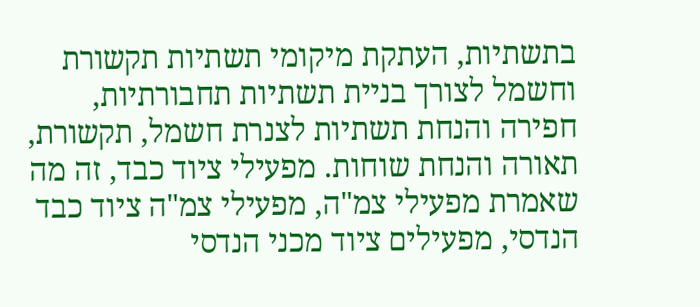בתשתיות, העתקת מיקומי תשתיות תקשורת וחשמל לצורך בניית תשתיות תחבורתיות, חפירה והנחת תשתיות לצנרת חשמל, תקשורת, תאורה והנחת שוחות. מפעילי ציוד כבד, זה מה שאמרת מפעילי צמ"ה, מפעילי צמ"ה ציוד כבד הנדסי, מפעילים ציוד מכני הנדסי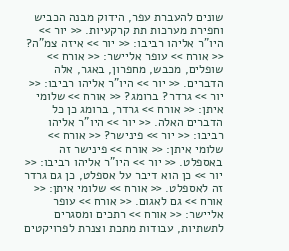שונים להעברת עפר, הידוק מבנה הכביש וחפירת מערכות תת קרקעיות. << יור >> היו"ר אליהו רביבו: << יור >> איזה צמ"ה? << אורח >> עופר אליישר: << אורח >> שופלים, מכבש, מחפרון, באגר, אלה הדברים. << יור >> היו"ר אליהו רביבו: << יור >> גרדר? ברומג? << אורח >> שלומי איתן: << אורח >> גרדר, ברומג כן כל הדברים האלה. << יור >> היו"ר אליהו רביבו: << יור >> פינישר? << אורח >> שלומי איתן: << אורח >> פינישר זה באספלט. << יור >> היו"ר אליהו רביבו: << יור >> כן הוא דיבר על אספלט, כן גם גרדר זה לאספלט. << אורח >> שלומי איתן: << אורח >> גם לאגום. << אורח >> עופר אליישר: << אורח >> רתכים ומסגרים לתשתיות, עבודות מתכת וצנרת לפרויקטים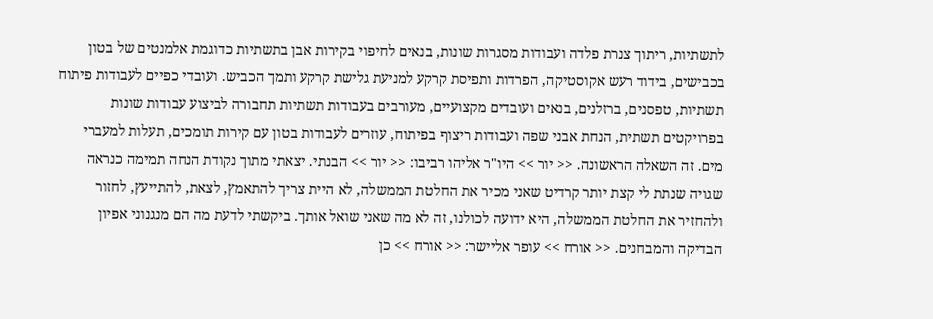לתשתיות, ריתוך צנרת פלדה ועבודות מסגרות שונות, בנאים לחיפוי בקירות אבן בתשתיות כדוגמת אלמנטים של בטון בכבישים, בידוד רעש אקוסטיקה, הפרדות ותפיסת קרקע למניעת גלישת קרקע ותמך הכביש. ועובדי כפיים לעבודות פיתוח תשתיות, טפסנים, ברזלנים, בנאים ועובדים מקצועיים, מעורבים בעבודות תשתיות תחבורה לביצוע עבודות שונות בפרויקטים תשתית, הנחת אבני שפה ועבודות ריצוף בפיתוח, עוזרים לעבודות בטון עם קירות תומכים, תעלות למעברי מים. זה השאלה הראשונה. << יור >> היו"ר אליהו רביבו: << יור >> הבנתי. יצאתי מתוך נקודת הנחה תמימה כנראה שגויה שנתת לי קצת יותר קרדיט שאני מכיר את החלטת הממשלה, לא היית צריך להתאמץ, לצאת, להתייעץ, לחזור ולהחזיר את החלטת הממשלה, היא ידועה לכולנו, זה לא מה שאני שואל אותך. ביקשתי לדעת מה הם מנגנוני אפיון הבדיקה והמבחנים. << אורח >> עופר אליישר: << אורח >> כן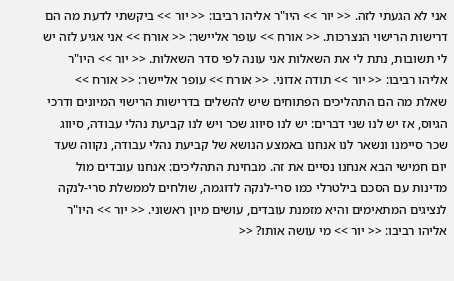אני לא הגעתי לזה. << יור >> היו"ר אליהו רביבו: << יור >> ביקשתי לדעת מה הם דרישות הרישוי הנצרכות. << אורח >> עופר אליישר: << אורח >> אני אגיע לזה יש לי תשובות, נתת לי את השאלות אני עונה לפי סדר השאלות. << יור >> היו"ר אליהו רביבו: << יור >> תודה אדוני. << אורח >> עופר אליישר: << אורח >> שאלת מה הם התהליכים הפתוחים שיש להשלים בדרישות הרישוי המיונים ודרכי הגיוס, אז יש לנו שני דברים: יש לנו סיווג שכר ויש לנו קביעת נהלי עבודה, סיווג שכר סיימנו ונשאר לנו אנחנו באמצע הנושא של קביעת נהלי עבודה, נקווה שעד יום חמישי הבא אנחנו נסיים את זה. מבחינת התהליכים: אנחנו עובדים מול מדינות עם הסכם בילטרלי כמו סרי-לנקה לדוגמה, שולחים לממשלת סרי-לנקה לנציגים המתאימים והיא מזמנת עובדים, עושים מיון ראשוני. << יור >> היו"ר אליהו רביבו: << יור >> מי עושה אותו? <<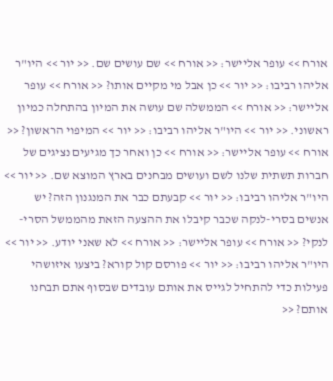אורח >> עופר אליישר: << אורח >> שם עושים שם. << יור >> היו"ר אליהו רביבו: << יור >> כן אבל מי מקיים אותו? << אורח >> עופר אליישר: << אורח >> הממשלה שם עושה את המיון בהתחלה כמיון ראשוני. << יור >> היו"ר אליהו רביבו: << יור >> המיפוי הראשון? << אורח >> עופר אליישר: << אורח >> כן ואחר כך מגיעים נציגים של חברות תשתית שלנו לשם ועושים מבחנים בארץ המוצא שם. << יור >> היו"ר אליהו רביבו: << יור >> קבעתם כבר את המנגנון הזה? יש אנשים בסרי-לנקה שכבר קיבלו את ההצעה הזאת מהממשל הסרי-לנקי? << אורח >> עופר אליישר: << אורח >> לא שאני יודע. << יור >> היו"ר אליהו רביבו: << יור >> פורסם קול קורא? ביצעו איזושהי פעילות כדי להתחיל לגייס את אותם עובדים שבסוף אתם תבחנו אותם? <<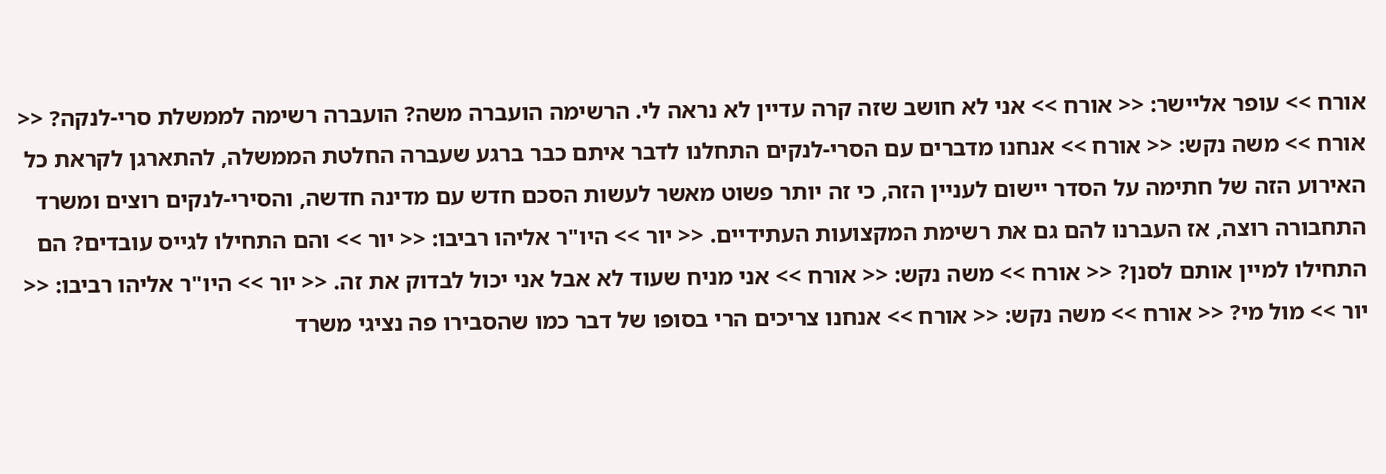אורח >> עופר אליישר: << אורח >> אני לא חושב שזה קרה עדיין לא נראה לי. הרשימה הועברה משה? הועברה רשימה לממשלת סרי-לנקה? << אורח >> משה נקש: << אורח >> אנחנו מדברים עם הסרי-לנקים התחלנו לדבר איתם כבר ברגע שעברה החלטת הממשלה, להתארגן לקראת כל האירוע הזה של חתימה על הסדר יישום לעניין הזה, כי זה יותר פשוט מאשר לעשות הסכם חדש עם מדינה חדשה, והסירי-לנקים רוצים ומשרד התחבורה רוצה, אז העברנו להם גם את רשימת המקצועות העתידיים. << יור >> היו"ר אליהו רביבו: << יור >> והם התחילו לגייס עובדים? הם התחילו למיין אותם לסנן? << אורח >> משה נקש: << אורח >> אני מניח שעוד לא אבל אני יכול לבדוק את זה. << יור >> היו"ר אליהו רביבו: << יור >> מול מי? << אורח >> משה נקש: << אורח >> אנחנו צריכים הרי בסופו של דבר כמו שהסבירו פה נציגי משרד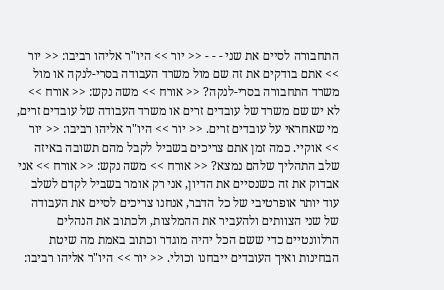התחבורה לסיים את שני - - - << יור >> היו"ר אליהו רביבו: << יור >> אתם בודקים את זה שם מול משרד העבודה בסרי-לנקה או מול משרד התחבורה בסרי-לנקה? << אורח >> משה נקש: << אורח >> לא יש שם משרד של עובדים זרים או משרד העבודה של עובדים זרים, מי שאחראי על עובדים זרים. << יור >> היו"ר אליהו רביבו: << יור >> אוקיי. כמה זמן אתם צריכים בשביל לקבל מהם תשובה באיזה שלב התהליך שלהם נמצא? << אורח >> משה נקש: << אורח >> אני אבדוק את זה כשנסיים את הדיון, אני רק אומר בשביל לקדם לשלב עוד יותר אופרטיבי של כל הדבר, אנחנו צריכים לסיים את העבודה של שני הצוותים ולהעביר את ההמלצות, ולכתוב את הנהלים הרלוונטיים כדי ששם הכל יהיה מוגדר וכתוב באמת מה שיטת הבחינות ואיך העובדים ייבחנו וכולי. << יור >> היו"ר אליהו רביבו: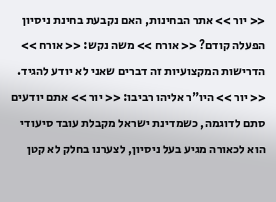<< יור >> אתר הבחינות, האם נקבעת בחינת ניסיון הפעלה קודם? << אורח >> משה נקש: << אורח >> הדרישות המקצועיות זה דברים שאני לא יודע להגיד. << יור >> היו"ר אליהו רביבו: << יור >> אתם יודעים סתם לדוגמה, כשמדינת ישראל מקבלת עובד סיעודי הוא לכאורה מגיע בעל ניסיון, לצערנו בחלק לא קטן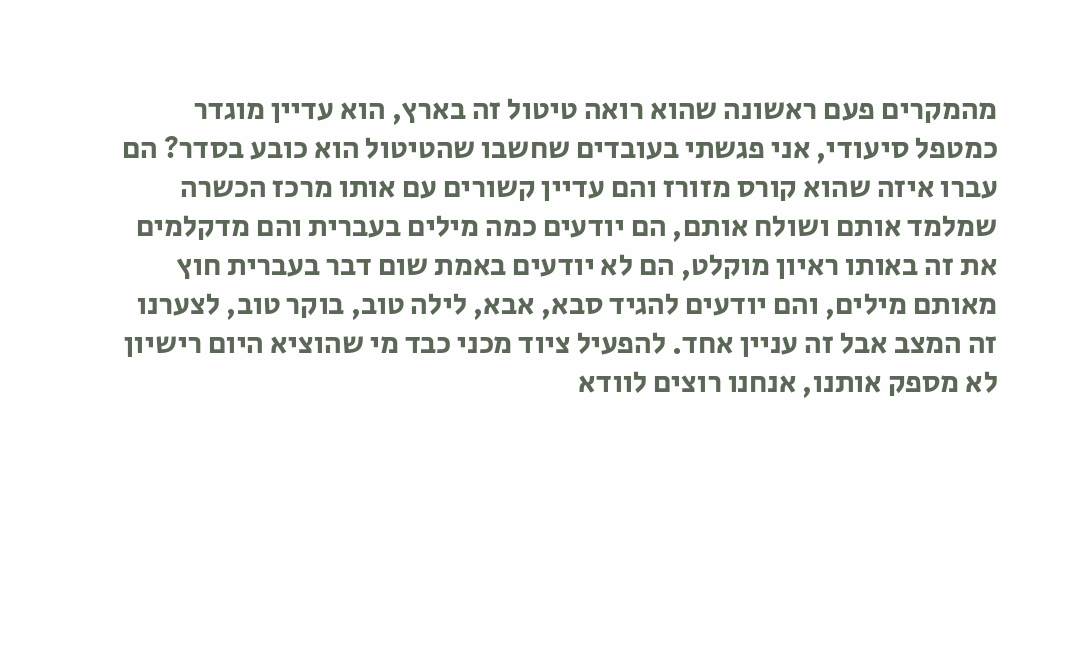מהמקרים פעם ראשונה שהוא רואה טיטול זה בארץ, הוא עדיין מוגדר כמטפל סיעודי, אני פגשתי בעובדים שחשבו שהטיטול הוא כובע בסדר? הם עברו איזה שהוא קורס מזורז והם עדיין קשורים עם אותו מרכז הכשרה שמלמד אותם ושולח אותם, הם יודעים כמה מילים בעברית והם מדקלמים את זה באותו ראיון מוקלט, הם לא יודעים באמת שום דבר בעברית חוץ מאותם מילים, והם יודעים להגיד סבא, אבא, לילה טוב, בוקר טוב, לצערנו זה המצב אבל זה עניין אחד. להפעיל ציוד מכני כבד מי שהוציא היום רישיון לא מספק אותנו, אנחנו רוצים לוודא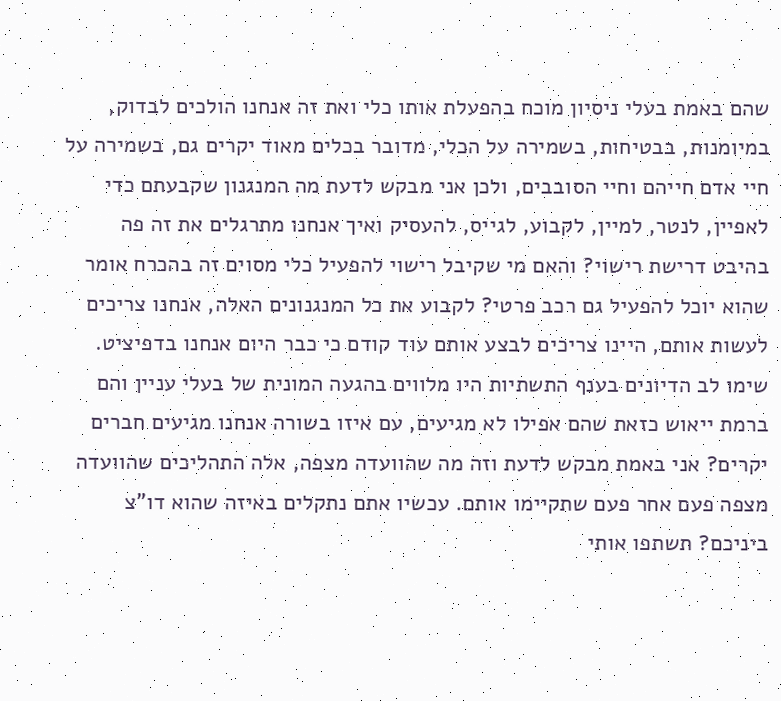שהם באמת בעלי ניסיון מוכח בהפעלת אותו כלי ואת זה אנחנו הולכים לבדוק, במיומנות, בבטיחות, בשמירה על הכלי, מדובר בכלים מאוד יקרים גם, בשמירה על חיי אדם חייהם וחיי הסובבים, ולכן אני מבקש לדעת מה המנגנון שקבעתם כדי לאפיין, לנטר, למיין, לקבוע, לגייס, להעסיק ואיך אנחנו מתרגלים את זה פה בהיבט דרישת רישוי? והאם מי שקיבל רישוי להפעיל כלי מסוים זה בהכרח אומר שהוא יוכל להפעיל גם רכב פרטי? לקבוע את כל המנגנונים האלה, אנחנו צריכים לעשות אותם, היינו צריכים לבצע אותם עוד קודם כי כבר היום אנחנו בדפיציט. שימו לב הדיונים בענף התשתיות היו מלווים בהגעה המונית של בעלי עניין והם ברמת ייאוש כזאת שהם אפילו לא מגיעים, עם איזו בשורה אנחנו מגיעים חברים יקרים? אני באמת מבקש לדעת וזה מה שהוועדה מצפה, אלה התהליכים שהוועדה מצפה פעם אחר פעם שתקיימו אותם. עכשיו אתם נתקלים באיזה שהוא דו"צ ביניכם? תשתפו אותי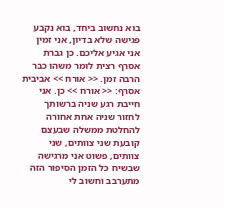בוא נחשוב ביחד, בוא נקבע פגישה שלא בדיון, אני זמין אני אגיע אליכם. כן גברת אסרף רצית לומר משהו כבר הרבה זמן. << אורח >> אביבית אסרף: << אורח >> כן. אני חייבת רגע שניה ברשותך לחזור שניה אחת אחורה להחלטת ממשלה שבעצם קובעת שני צוותים, שני צוותים, פשוט אני מרגישה שבשיח כל הזמן הסיפור הזה מתערבב וחשוב לי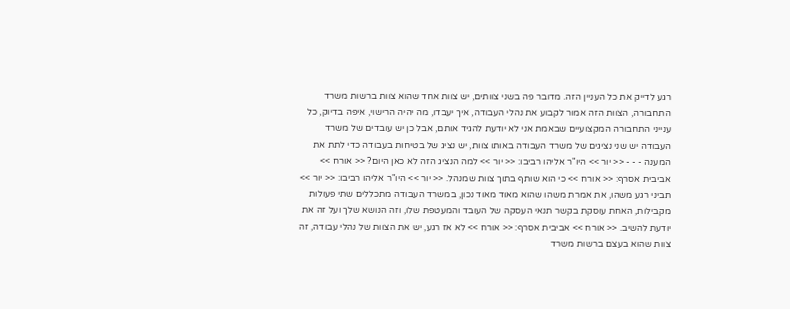רגע לדייק את כל העניין הזה. מדובר פה בשני צוותים, יש צוות אחד שהוא צוות ברשות משרד התחבורה, הצוות הזה אמור לקבוע את נהלי העבודה, איך יעבדו, מה יהיה הרישוי, איפה בדיוק, כל ענייני התחבורה המקצועיים שבאמת אני לא יודעת להגיד אותם, אבל כן יש עובדים של משרד העבודה יש שני נציגים של משרד העבודה באותו צוות, יש נציג של בטיחות בעבודה כדי לתת את המענה - - - << יור >> היו"ר אליהו רביבו: << יור >> למה הנציג הזה לא כאן היום? << אורח >> אביבית אסרף: << אורח >> כי הוא שותף בתוך צוות שמנהל. << יור >> היו"ר אליהו רביבו: << יור >> תביני רגע משהו, את אמרת משהו שהוא מאוד מאוד נכון, במשרד העבודה מתכללים שתי פעולות מקבילות, האחת עוסקת בקשר תנאי העסקה של העובד והמעטפת שלו, וזה הנושא שלך ועל זה את יודעת להשיב. << אורח >> אביבית אסרף: << אורח >> לא אז רגע, יש את הצוות של נהלי עבודה, זה צוות שהוא בעצם ברשות משרד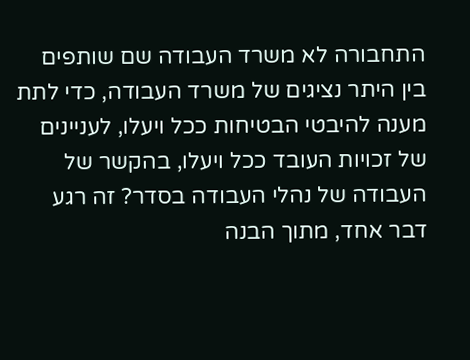התחבורה לא משרד העבודה שם שותפים בין היתר נציגים של משרד העבודה, כדי לתת מענה להיבטי הבטיחות ככל ויעלו, לעניינים של זכויות העובד ככל ויעלו, בהקשר של העבודה של נהלי העבודה בסדר? זה רגע דבר אחד, מתוך הבנה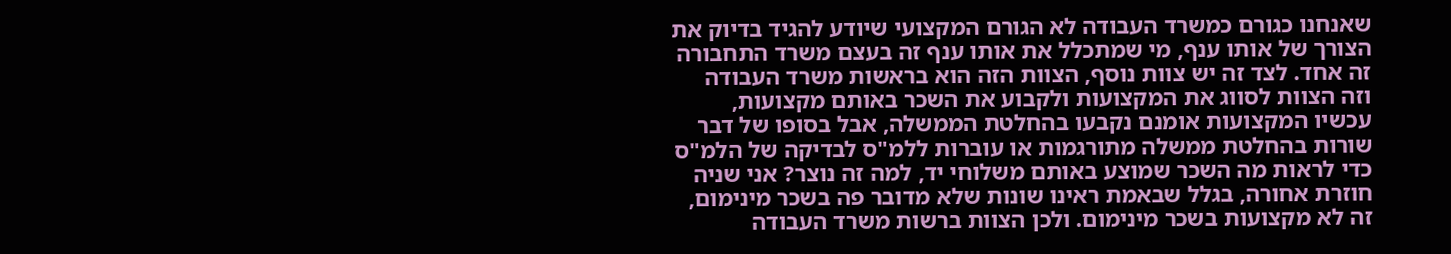שאנחנו כגורם כמשרד העבודה לא הגורם המקצועי שיודע להגיד בדיוק את הצורך של אותו ענף, מי שמתכלל את אותו ענף זה בעצם משרד התחבורה זה אחד. לצד זה יש צוות נוסף, הצוות הזה הוא בראשות משרד העבודה וזה הצוות לסווג את המקצועות ולקבוע את השכר באותם מקצועות, עכשיו המקצועות אומנם נקבעו בהחלטת הממשלה, אבל בסופו של דבר שורות בהחלטת ממשלה מתורגמות או עוברות ללמ"ס לבדיקה של הלמ"ס כדי לראות מה השכר שמוצע באותם משלוחי יד, למה זה נוצר? אני שניה חוזרת אחורה, בגלל שבאמת ראינו שונות שלא מדובר פה בשכר מינימום, זה לא מקצועות בשכר מינימום. ולכן הצוות ברשות משרד העבודה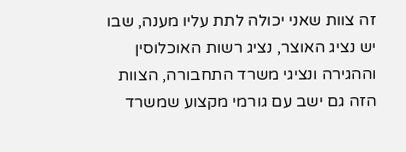זה צוות שאני יכולה לתת עליו מענה, שבו יש נציג האוצר, נציג רשות האוכלוסין וההגירה ונציגי משרד התחבורה, הצוות הזה גם ישב עם גורמי מקצוע שמשרד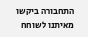התחבורה ביקשו מאיתנו לשוחח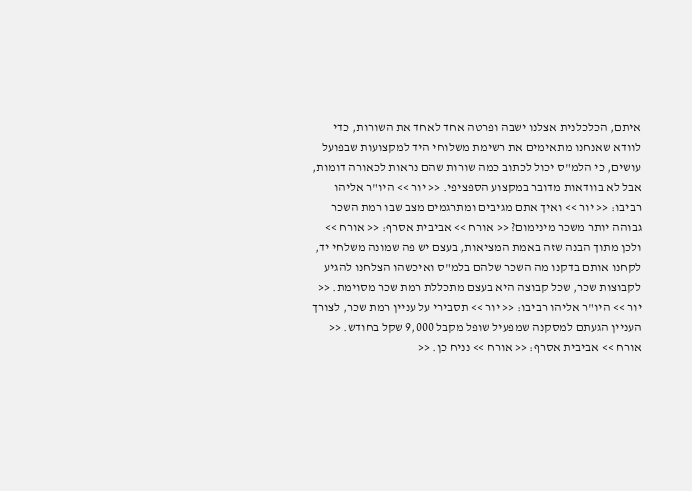איתם, הכלכלנית אצלנו ישבה ופרטה אחד לאחד את השורות, כדי לוודא שאנחנו מתאימים את רשימת משלוחי היד למקצועות שבפועל עושים, כי הלמ"ס יכול לכתוב כמה שורות שהם נראות לכאורה דומות, אבל לא בוודאות מדובר במקצוע הספציפי. << יור >> היו"ר אליהו רביבו: << יור >> ואיך אתם מגיבים ומתרגמים מצב שבו רמת השכר גבוהה יותר משכר מינימום? << אורח >> אביבית אסרף: << אורח >> ולכן מתוך הבנה שזה באמת המציאות, בעצם יש פה שמונה משלחי יד, לקחנו אותם בדקנו מה השכר שלהם בלמ"ס ואיכשהו הצלחנו להגיע לקבוצות שכר, שכל קבוצה היא בעצם מתכללת רמת שכר מסוימת. << יור >> היו"ר אליהו רביבו: << יור >> תסבירי על עניין רמת שכר, לצורך העניין הגעתם למסקנה שמפעיל שופל מקבל 9,000 שקל בחודש. << אורח >> אביבית אסרף: << אורח >> נניח כן. <<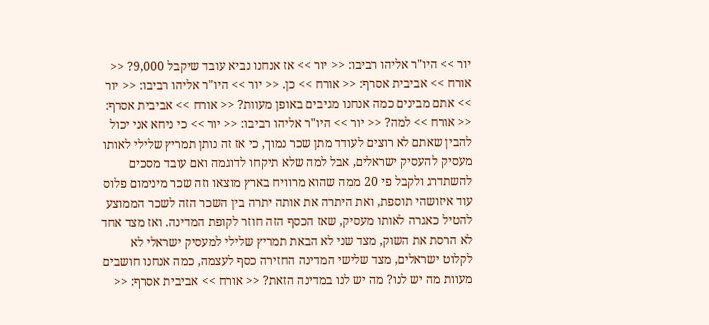יור >> היו"ר אליהו רביבו: << יור >> אז אנחנו נביא עובד שיקבל 9,000? << אורח >> אביבית אסרף: << אורח >> כן. << יור >> היו"ר אליהו רביבו: << יור >> אתם מבינים כמה אנחנו מגיבים באופן מעוות? << אורח >> אביבית אסרף: << אורח >> למה? << יור >> היו"ר אליהו רביבו: << יור >> כי ניחא אני יכול להבין שאתם לא רוצים לעודד מתן שכר נמוך, כי אז זה נותן תמריץ שלילי לאותו מעסיק להעסיק ישראלים, אבל למה שלא תיקחו לדוגמה ואם עובד מסכים להשתדרג ולקבל פי 20 ממה שהוא מרוויח בארץ מוצאו וזה שכר מינימום פלוס עוד איזושהי תוספת, ואת היתרה את אותה יתרה בין השכר הזה לשכר הממוצע להטיל כאגרה לאותו מעסיק, שאז הכסף הזה חוזר לקופת המדינה. ואז מצד אחד לא הרסת את השוק, מצד שני לא הבאת תמריץ שלילי למעסיק ישראלי לא לקלוט ישראלים, מצד שלישי המדינה החזירה כסף לעצמה, כמה אנחנו חושבים מעוות מה יש לנו? מה יש לנו במדינה הזאת? << אורח >> אביבית אסרף: <<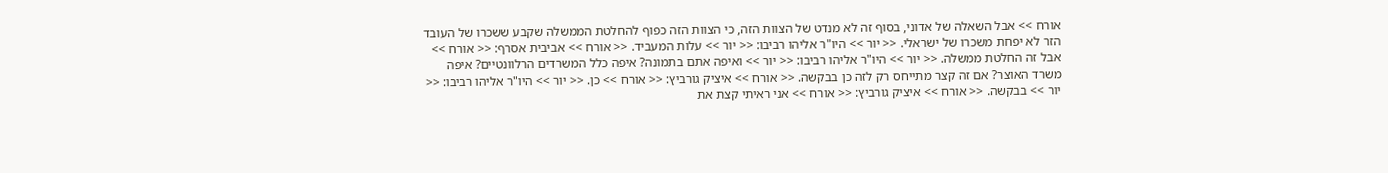אורח >> אבל השאלה של אדוני, בסוף זה לא מנדט של הצוות הזה, כי הצוות הזה כפוף להחלטת הממשלה שקבע ששכרו של העובד הזר לא יפחת משכרו של ישראלי. << יור >> היו"ר אליהו רביבו: << יור >> עלות המעביד. << אורח >> אביבית אסרף: << אורח >> אבל זה החלטת ממשלה. << יור >> היו"ר אליהו רביבו: << יור >> ואיפה אתם בתמונה? איפה כלל המשרדים הרלוונטיים? איפה משרד האוצר? אם זה קצר מתייחס רק לזה כן בבקשה. << אורח >> איציק גורביץ: << אורח >> כן. << יור >> היו"ר אליהו רביבו: << יור >> בבקשה. << אורח >> איציק גורביץ: << אורח >> אני ראיתי קצת את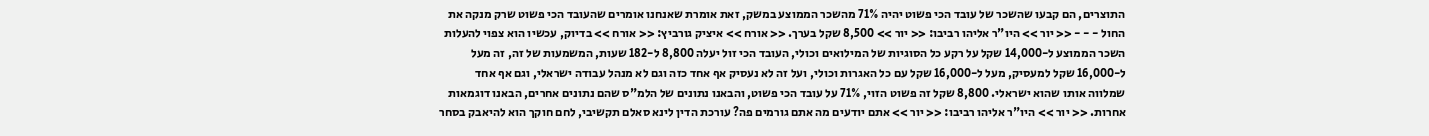התוצרים, הם קבעו שהשכר של עובד הכי פשוט יהיה 71% מהשכר הממוצע במשק, זאת אומרת שאנחנו אומרים שהעובד הכי פשוט שרק מנקה את החול - - - << יור >> היו"ר אליהו רביבו: << יור >> 8,500 שקל בערך. << אורח >> איציק גורביץ: << אורח >> בדיוק, עכשיו הוא צפוי להעלות השכר הממוצע ל-14,000 שקל על רקע כל הסוגיות של המילואים וכולי, העובד הכי זול יעלה 8,800 ל-182 שעות, המשמעות של זה, זה מעל ל-16,000 שקל למעסיק, מעל ל-16,000 שקל עם כל האגרות וכולי, ועל זה לא נעסיק אף אחד כזה וגם לא מנהל עבודה ישראלי, וגם אף אחד שמלווה אותו שהוא ישראלי. 8,800 שקל זה פשוט הזוי, 71% על עובד הכי פשוט, והבאנו נתונים של הלמ"ס שהם נתונים אחרים, הבאנו דוגמאות אחרות. << יור >> היו"ר אליהו רביבו: << יור >> אתם יודעים מה אתם גורמים פה? עורכת הדין לינא סאלם תקשיבי, לחם חוקך הוא להיאבק בסחר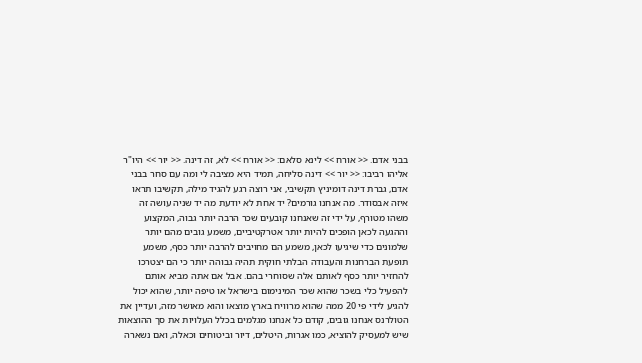בבני אדם. << אורח >> לינא סלאם: << אורח >> לא, זה דינה. << יור >> היו"ר אליהו רביבו: << יור >> דינה סליחה, תמיד היא מציבה לי ומה עם סחר בבני אדם, גברת דינה דומיניץ תקשיבי, אני רוצה רגע להגיד מילה, תקשיבו תראו איזה אבסודר. מה אנחנו גורמים? יד אחת לא יודעת מה יד שניה עושה זה משהו מטורף, על ידי זה שאנחנו קובעים שכר הרבה יותר גבוה, המקצוע וההגעה לכאן הופכים להיות יותר אטרקטיביים, משמע גובים מהם יותר שלמונים כדי שיגיעו לכאן, משמע הם מחויבים להרבה יותר כסף, משמע תופעת הברחנות והעבודה הבלתי חוקית תהיה גבוהה יותר כי הם יצטרכו להחזיר יותר כסף לאותם אלה שסוחרי בהם. אבל אם אתה מביא אותם להפעיל כלי בשכר שהוא שכר המינימום בישראל או טיפה יותר, שהוא יכול להגיע לידי פי 20 ממה שהוא מרוויח בארץ מוצאו והוא מאושר מזה, ועדיין את הטולרנס אנחנו גובים, קודם כל אנחנו מגלמים בכלל העלויות את סך ההוצאות שיש למעסיק להוציא, כמו אגרות, היטלים, דיור וביטוחים וכאלה, ואם נשארה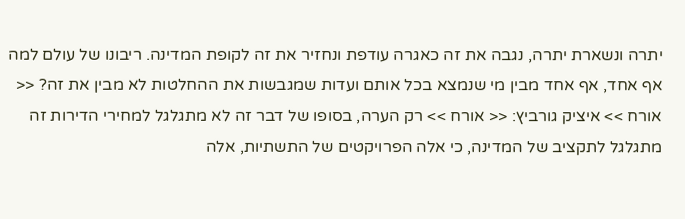יתרה ונשארת יתרה, נגבה את זה כאגרה עודפת ונחזיר את זה לקופת המדינה. ריבונו של עולם למה אף אחד, אף אחד מבין מי שנמצא בכל אותם ועדות שמגבשות את ההחלטות לא מבין את זה? << אורח >> איציק גורביץ: << אורח >> רק הערה, בסופו של דבר זה לא מתגלגל למחירי הדירות זה מתגלגל לתקציב של המדינה, כי אלה הפרויקטים של התשתיות, אלה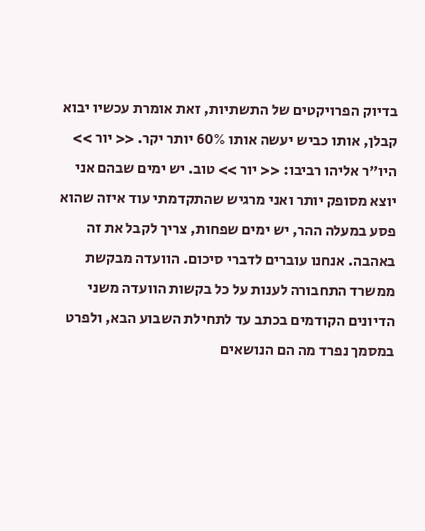בדיוק הפרויקטים של התשתיות, זאת אומרת עכשיו יבוא קבלן, אותו כביש יעשה אותו 60% יותר יקר. << יור >> היו"ר אליהו רביבו: << יור >> טוב. יש ימים שבהם אני יוצא מסופק יותר ואני מרגיש שהתקדמתי עוד איזה שהוא פסע במעלה ההר, יש ימים שפחות, צריך לקבל את זה באהבה. אנחנו עוברים לדברי סיכום. הוועדה מבקשת ממשרד התחבורה לענות על כל בקשות הוועדה משני הדיונים הקודמים בכתב עד לתחילת השבוע הבא, ולפרט במסמך נפרד מה הם הנושאים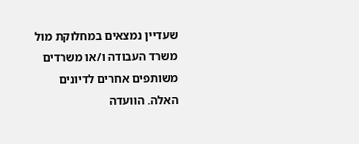שעדיין נמצאים במחלוקת מול משרד העבודה ו/או משרדים משותפים אחרים לדיונים האלה. הוועדה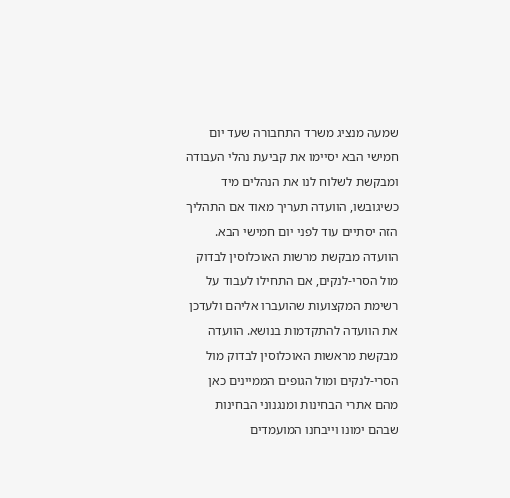שמעה מנציג משרד התחבורה שעד יום חמישי הבא יסיימו את קביעת נהלי העבודה ומבקשת לשלוח לנו את הנהלים מיד כשיגובשו, הוועדה תעריך מאוד אם התהליך הזה יסתיים עוד לפני יום חמישי הבא. הוועדה מבקשת מרשות האוכלוסין לבדוק מול הסרי-לנקים, אם התחילו לעבוד על רשימת המקצועות שהועברו אליהם ולעדכן את הוועדה להתקדמות בנושא. הוועדה מבקשת מראשות האוכלוסין לבדוק מול הסרי-לנקים ומול הגופים הממיינים כאן מהם אתרי הבחינות ומנגנוני הבחינות שבהם ימונו וייבחנו המועמדים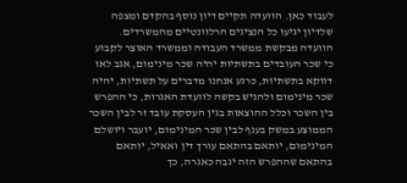לעבוד כאן. הוועדה תקיים דיון נוסף בהקדם ומצפה שלדיון יגיעו כל הנציגים הרלוונטיים מהמשרדים. הוועדה מבקשת ממשרד העבודה וממשרד האוצר לקבוע כי שכר העובדים בתשתיות יהיה שכר מינימום, אגב לאו דווקא בתשתיות, כרגע אנחנו מדברים על תשתיות, יהיה שכר מינימום ולהגיש בקשה לוועדת האגרות, כי ההפרש בין השכר וכלל ההוצאות בגין העסקת עובד זר לבין השכר הממוצע במשק בענף לבין שכר המינימום, יועבר ויושלם המינימום, יותאם בהתאם עורך דין ואאיל, יותאם בהתאם שההפרש הזה יגבה כאגרה, כך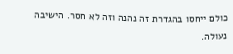כולם ייחסו בהגדרת זה נהנה וזה לא חסר. הישיבה נעולה.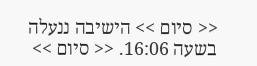<< סיום >> הישיבה ננעלה בשעה 16:06. << סיום >>